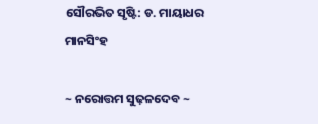ସୌରଭିତ ସୃଷ୍ଟି: ଡ. ମାୟାଧର ମାନସିଂହ

~ ନରୋତ୍ତମ ସୁଢ଼ଳଦେବ ~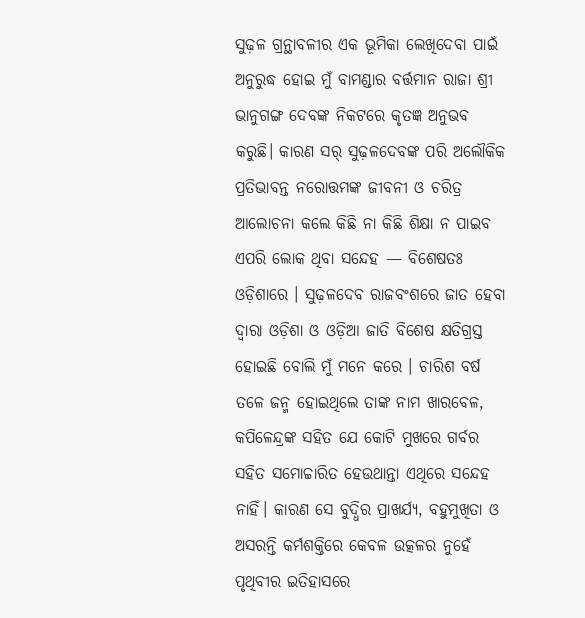ସୁଢ଼ଳ ଗ୍ରନ୍ଥାବଳୀର ଏକ ଭୂମିକା ଲେଖିଦେବା ପାଇଁ ଅନୁରୁଦ୍ଧ ହୋଇ ମୁଁ ବାମଣ୍ଡାର ବର୍ତ୍ତମାନ ରାଜା ଶ୍ରୀ ଭାନୁଗଙ୍ଗ ଦେବଙ୍କ ନିକଟରେ କୃତଜ୍ଞ ଅନୁଭବ କରୁଛି। କାରଣ ସର୍ ସୁଢ଼ଳଦେବଙ୍କ ପରି ଅଲୌକିକ ପ୍ରତିଭାବନ୍ତ ନରୋତ୍ତମଙ୍କ ଜୀବନୀ ଓ ଚରିତ୍ର ଆଲୋଚନା କଲେ କିଛି ନା କିଛି ଶିକ୍ଷା ନ ପାଇବ ଏପରି ଲୋକ ଥିବା ସନ୍ଦେହ — ବିଶେଷତଃ ଓଡ଼ିଶାରେ । ସୁଢ଼ଳଦେବ ରାଜବଂଶରେ ଜାତ ହେବା ଦ୍ବାରା ଓଡ଼ିଶା ଓ ଓଡ଼ିଆ ଜାତି ବିଶେଷ କ୍ଷତିଗ୍ରସ୍ତ ହୋଇଛି ବୋଲି ମୁଁ ମନେ କରେ । ଚାରିଶ ବର୍ଷ ତଳେ ଜନ୍ମ ହୋଇଥିଲେ ତାଙ୍କ ନାମ ଖାରବେଳ, କପିଳେନ୍ଦ୍ରଙ୍କ ସହିତ ଯେ କୋଟି ମୁଖରେ ଗର୍ବର ସହିତ ସମୋଚ୍ଚାରିତ ହେଉଥାନ୍ତା ଏଥିରେ ସନ୍ଦେହ ନାହିଁ। କାରଣ ସେ ବୁଦ୍ଧିର ପ୍ରାଖର୍ଯ୍ୟ, ବହୁମୁଖିତା ଓ ଅସରନ୍ତି କର୍ମଶକ୍ତିରେ କେବଳ ଉତ୍କଳର ନୁହେଁ ପୃଥିବୀର ଇତିହାସରେ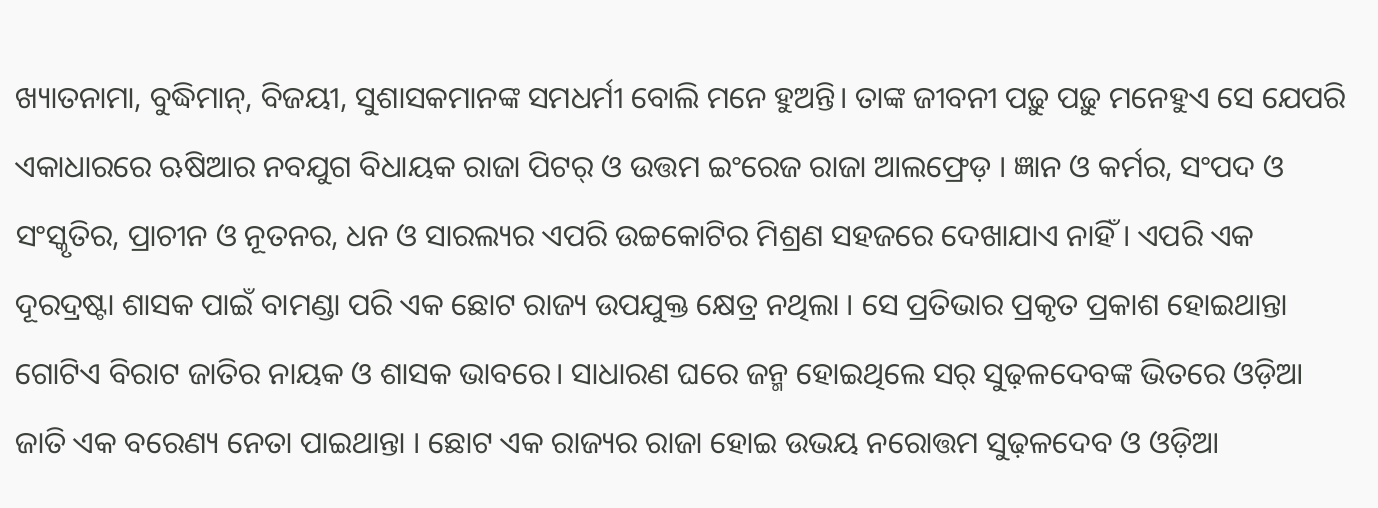ଖ୍ୟାତନାମା, ବୁଦ୍ଧିମାନ୍, ବିଜୟୀ, ସୁଶାସକମାନଙ୍କ ସମଧର୍ମୀ ବୋଲି ମନେ ହୁଅନ୍ତି। ତାଙ୍କ ଜୀବନୀ ପଢ଼ୁ ପଢ଼ୁ ମନେହୁଏ ସେ ଯେପରି ଏକାଧାରରେ ଋଷିଆର ନବଯୁଗ ବିଧାୟକ ରାଜା ପିଟର୍ ଓ ଉତ୍ତମ ଇଂରେଜ ରାଜା ଆଲଫ୍ରେଡ଼ । ଜ୍ଞାନ ଓ କର୍ମର, ସଂପଦ ଓ ସଂସ୍କୃତିର, ପ୍ରାଚୀନ ଓ ନୂତନର, ଧନ ଓ ସାରଲ୍ୟର ଏପରି ଉଚ୍ଚକୋଟିର ମିଶ୍ରଣ ସହଜରେ ଦେଖାଯାଏ ନାହିଁ । ଏପରି ଏକ ଦୂରଦ୍ରଷ୍ଟା ଶାସକ ପାଇଁ ବାମଣ୍ଡା ପରି ଏକ ଛୋଟ ରାଜ୍ୟ ଉପଯୁକ୍ତ କ୍ଷେତ୍ର ନଥିଲା । ସେ ପ୍ରତିଭାର ପ୍ରକୃତ ପ୍ରକାଶ ହୋଇଥାନ୍ତା ଗୋଟିଏ ବିରାଟ ଜାତିର ନାୟକ ଓ ଶାସକ ଭାବରେ। ସାଧାରଣ ଘରେ ଜନ୍ମ ହୋଇଥିଲେ ସର୍ ସୁଢ଼ଳଦେବଙ୍କ ଭିତରେ ଓଡ଼ିଆ ଜାତି ଏକ ବରେଣ୍ୟ ନେତା ପାଇଥାନ୍ତା । ଛୋଟ ଏକ ରାଜ୍ୟର ରାଜା ହୋଇ ଉଭୟ ନରୋତ୍ତମ ସୁଢ଼ଳଦେବ ଓ ଓଡ଼ିଆ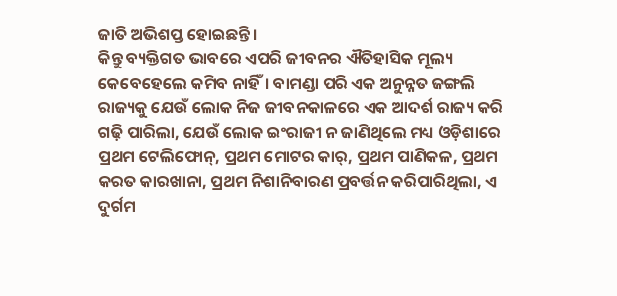ଜାତି ଅଭିଶପ୍ତ ହୋଇଛନ୍ତି ।
କିନ୍ତୁ ବ୍ୟକ୍ତିଗତ ଭାବରେ ଏପରି ଜୀବନର ଐତିହାସିକ ମୂଲ୍ୟ କେବେହେଲେ କମିବ ନାହିଁ। ବାମଣ୍ଡା ପରି ଏକ ଅନୁନ୍ନତ ଜଙ୍ଗଲି ରାଜ୍ୟକୁ ଯେଉଁ ଲୋକ ନିଜ ଜୀବନକାଳରେ ଏକ ଆଦର୍ଶ ରାଜ୍ୟ କରି ଗଢ଼ି ପାରିଲା, ଯେଉଁ ଲୋକ ଇଂରାଜୀ ନ ଜାଣିଥିଲେ ମଧ୍ୟ ଓଡ଼ିଶାରେ ପ୍ରଥମ ଟେଲିଫୋନ୍, ପ୍ରଥମ ମୋଟର କାର୍, ପ୍ରଥମ ପାଣିକଳ, ପ୍ରଥମ କରତ କାରଖାନା, ପ୍ରଥମ ନିଶାନିବାରଣ ପ୍ରବର୍ତ୍ତନ କରିପାରିଥିଲା, ଏ ଦୁର୍ଗମ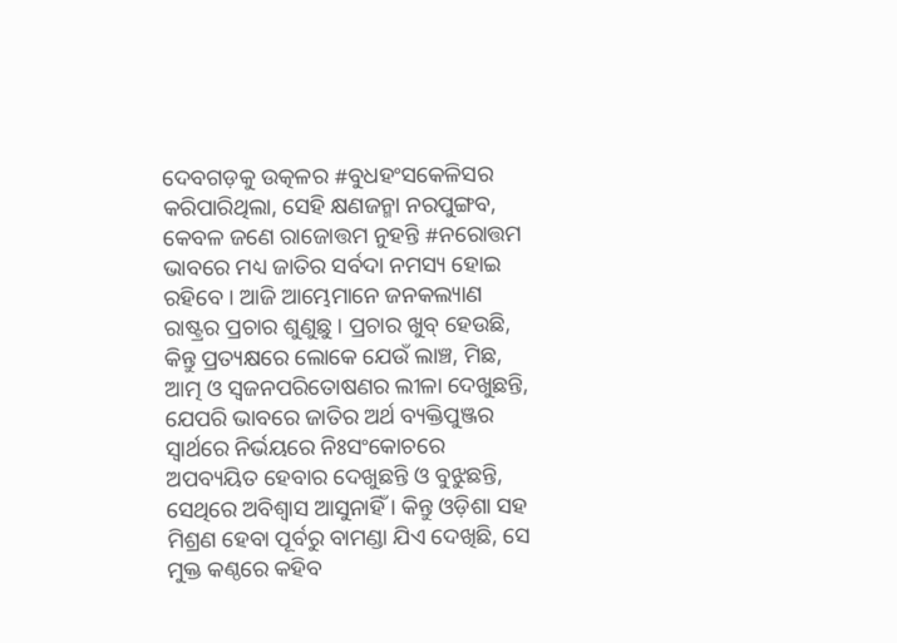ଦେବଗଡ଼କୁ ଉତ୍କଳର #ବୁଧହଂସକେଳିସର କରିପାରିଥିଲା, ସେହି କ୍ଷଣଜନ୍ମା ନରପୁଙ୍ଗବ, କେବଳ ଜଣେ ରାଜୋତ୍ତମ ନୁହନ୍ତି #ନରୋତ୍ତମ ଭାବରେ ମଧ୍ୟ ଜାତିର ସର୍ବଦା ନମସ୍ୟ ହୋଇ ରହିବେ । ଆଜି ଆମ୍ଭେମାନେ ଜନକଲ୍ୟାଣ ରାଷ୍ଟ୍ରର ପ୍ରଚାର ଶୁଣୁଛୁ । ପ୍ରଚାର ଖୁବ୍ ହେଉଛି, କିନ୍ତୁ ପ୍ରତ୍ୟକ୍ଷରେ ଲୋକେ ଯେଉଁ ଲାଞ୍ଚ, ମିଛ, ଆତ୍ମ ଓ ସ୍ଵଜନପରିତୋଷଣର ଲୀଳା ଦେଖୁଛନ୍ତି, ଯେପରି ଭାବରେ ଜାତିର ଅର୍ଥ ବ୍ୟକ୍ତିପୁଞ୍ଜର ସ୍ଵାର୍ଥରେ ନିର୍ଭୟରେ ନିଃସଂକୋଚରେ ଅପବ୍ୟୟିତ ହେବାର ଦେଖୁଛନ୍ତି ଓ ବୁଝୁଛନ୍ତି, ସେଥିରେ ଅବିଶ୍ବାସ ଆସୁନାହିଁ । କିନ୍ତୁ ଓଡ଼ିଶା ସହ ମିଶ୍ରଣ ହେବା ପୂର୍ବରୁ ବାମଣ୍ଡା ଯିଏ ଦେଖିଛି, ସେ ମୁକ୍ତ କଣ୍ଠରେ କହିବ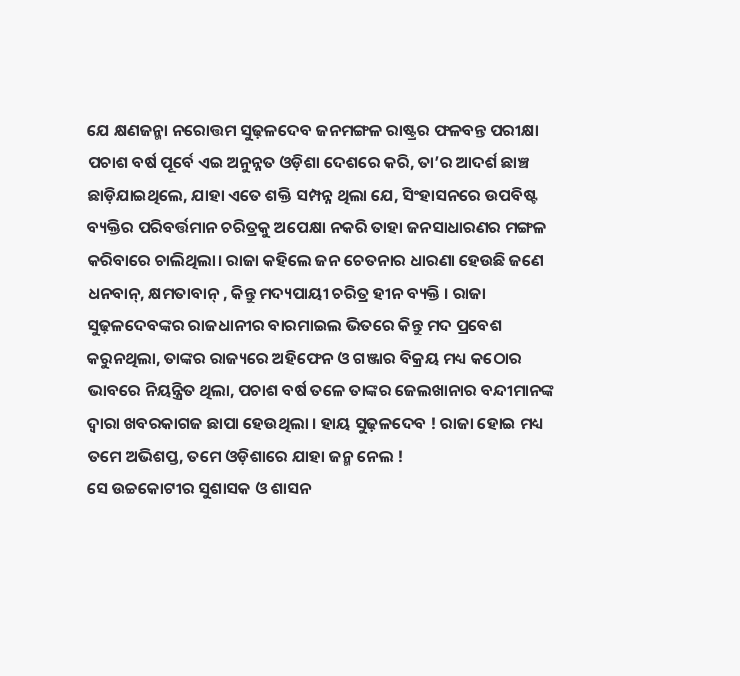ଯେ କ୍ଷଣଜନ୍ମା ନରୋତ୍ତମ ସୁଢ଼ଳଦେବ ଜନମଙ୍ଗଳ ରାଷ୍ଟ୍ରର ଫଳବନ୍ତ ପରୀକ୍ଷା ପଚାଶ ବର୍ଷ ପୂର୍ବେ ଏଇ ଅନୁନ୍ନତ ଓଡ଼ିଶା ଦେଶରେ କରି, ତା’ର ଆଦର୍ଶ ଛାଞ୍ଚ ଛାଡ଼ିଯାଇଥିଲେ, ଯାହା ଏତେ ଶକ୍ତି ସମ୍ପନ୍ନ ଥିଲା ଯେ, ସିଂହାସନରେ ଉପବିଷ୍ଟ ବ୍ୟକ୍ତିର ପରିବର୍ତ୍ତମାନ ଚରିତ୍ରକୁ ଅପେକ୍ଷା ନକରି ତାହା ଜନସାଧାରଣର ମଙ୍ଗଳ କରିବାରେ ଚାଲିଥିଲା। ରାଜା କହିଲେ ଜନ ଚେତନାର ଧାରଣା ହେଉଛି ଜଣେ ଧନବାନ୍, କ୍ଷମତାବାନ୍ , କିନ୍ତୁ ମଦ୍ୟପାୟୀ ଚରିତ୍ର ହୀନ ବ୍ୟକ୍ତି । ରାଜା ସୁଢ଼ଳଦେବଙ୍କର ରାଜଧାନୀର ବାରମାଇଲ ଭିତରେ କିନ୍ତୁ ମଦ ପ୍ରବେଶ କରୁନଥିଲା, ତାଙ୍କର ରାଜ୍ୟରେ ଅହିଫେନ ଓ ଗଞ୍ଜାର ବିକ୍ରୟ ମଧ୍ୟ କଠୋର ଭାବରେ ନିୟନ୍ତ୍ରିତ ଥିଲା, ପଚାଶ ବର୍ଷ ତଳେ ତାଙ୍କର ଜେଲଖାନାର ବନ୍ଦୀମାନଙ୍କ ଦ୍ଵାରା ଖବରକାଗଜ ଛାପା ହେଉଥିଲା । ହାୟ ସୁଢ଼ଳଦେବ ! ରାଜା ହୋଇ ମଧ୍ୟ ତମେ ଅଭିଶପ୍ତ, ତମେ ଓଡ଼ିଶାରେ ଯାହା ଜନ୍ମ ନେଲ !
ସେ ଉଚ୍ଚକୋଟୀର ସୁଶାସକ ଓ ଶାସନ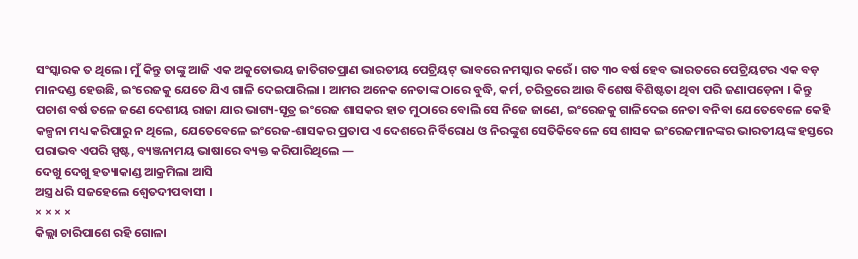ସଂସ୍କାରକ ତ ଥିଲେ। ମୁଁ କିନ୍ତୁ ତାଙ୍କୁ ଆଜି ଏକ ଅକୁତୋଭୟ ଜାତିଗତପ୍ରାଣ ଭାରତୀୟ ପେଟ୍ରିୟଟ୍ ଭାବରେ ନମସ୍କାର କରେଁ । ଗତ ୩୦ ବର୍ଷ ହେବ ଭାରତରେ ପେଟ୍ରିୟଟର ଏକ ବଡ଼ ମାନଦଣ୍ଡ ହେଉଛି, ଇଂରେଜକୁ ଯେତେ ଯିଏ ଗାଳି ଦେଇପାରିଲା । ଆମର ଅନେକ ନେତାଙ୍କ ଠାରେ ବୁଦ୍ଧି, କର୍ମ, ଚରିତ୍ରରେ ଆଉ ବିଶେଷ ବିଶିଷ୍ଟତା ଥିବା ପରି ଜଣାପଡ଼େନା । କିନ୍ତୁ ପଚାଶ ବର୍ଷ ତଳେ ଜଣେ ଦେଶୀୟ ରାଜା ଯାର ଭାଗ୍ୟ-ସୂତ୍ର ଇଂରେଜ ଶାସକର ହାତ ମୁଠାରେ ବୋଲି ସେ ନିଜେ ଜାଣେ, ଇଂରେଜକୁ ଗାଳିଦେଇ ନେତା ବନିବା ଯେତେବେଳେ କେହି କଳ୍ପନା ମଧ୍ୟ କରିପାରୁ ନ ଥିଲେ, ଯେତେବେଳେ ଇଂରେଜ-ଶାସକର ପ୍ରତାପ ଏ ଦେଶରେ ନିର୍ବିରୋଧ ଓ ନିରଙ୍କୁଶ ସେତିକିବେଳେ ସେ ଶାସକ ଇଂରେଜମାନଙ୍କର ଭାରତୀୟଙ୍କ ହସ୍ତରେ ପରାଭବ ଏପରି ସ୍ପଷ୍ଟ, ବ୍ୟଞ୍ଜନାମୟ ଭାଷାରେ ବ୍ୟକ୍ତ କରିପାରିଥିଲେ —
ଦେଖୁ ଦେଖୁ ହତ୍ୟାକାଣ୍ଡ ଆକ୍ରମିଲା ଆସି
ଅସ୍ତ୍ର ଧରି ସଜହେଲେ ଶ୍ଵେତଦୀପବାସୀ ।
× × × ×
କିଲ୍ଲା ଚାରିପାଶେ ରହି ଗୋଳା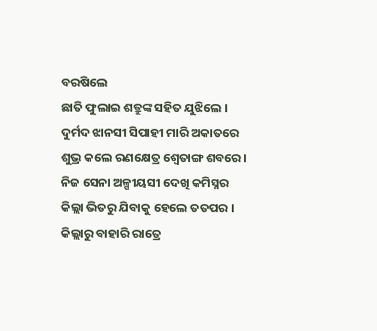ବରଷିଲେ
ଛାତି ଫୁଲାଇ ଶତ୍ରୁଙ୍କ ସହିତ ଯୁଝିଲେ ।
ଦୁର୍ମଦ ଝାନସୀ ସିପାହୀ ମାରି ଅକାତରେ
ଶୁଭ୍ର କଲେ ରଣକ୍ଷେତ୍ର ଶ୍ୱେତାଙ୍ଗ ଶବରେ ।
ନିଜ ସେନା ଅଳ୍ପୀୟସୀ ଦେଖି କମିସ୍ନର
କିଲ୍ଲା ଭିତରୁ ଯିବାକୁ ହେଲେ ତତପର ।
କିଲ୍ଲାରୁ ବାହାରି ରାତ୍ରେ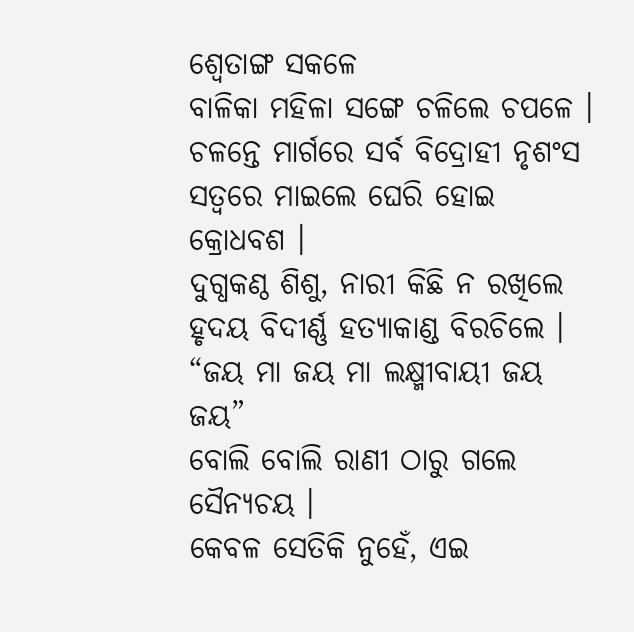ଶ୍ୱେତାଙ୍ଗ ସକଳେ
ବାଳିକା ମହିଳା ସଙ୍ଗେ ଚଳିଲେ ଚପଳେ ।
ଚଳନ୍ତେ ମାର୍ଗରେ ସର୍ବ ବିଦ୍ରୋହୀ ନୃଶଂସ
ସତ୍ଵରେ ମାଇଲେ ଘେରି ହୋଇ କ୍ରୋଧବଶ ।
ଦୁଗ୍ଧକଣ୍ଠ ଶିଶୁ, ନାରୀ କିଛି ନ ରଖିଲେ
ହୃଦୟ ବିଦୀର୍ଣ୍ଣ ହତ୍ୟାକାଣ୍ଡ ବିରଚିଲେ ।
“ଜୟ ମା ଜୟ ମା ଲକ୍ଷ୍ମୀବାୟୀ ଜୟ ଜୟ”
ବୋଲି ବୋଲି ରାଣୀ ଠାରୁ ଗଲେ ସୈନ୍ୟଚୟ ।
କେବଳ ସେତିକି ନୁହେଁ, ଏଇ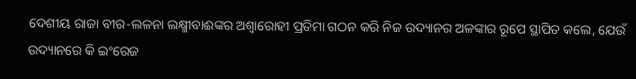ଦେଶୀୟ ରାଜା ବୀର-ଲଳନା ଲକ୍ଷ୍ମୀବାଈଙ୍କର ଅଶ୍ଵାରୋହୀ ପ୍ରତିମା ଗଠନ କରି ନିଜ ଉଦ୍ୟାନର ଅଳଙ୍କାର ରୂପେ ସ୍ଥାପିତ କଲେ, ଯେଉଁ ଉଦ୍ୟାନରେ କି ଇଂରେଜ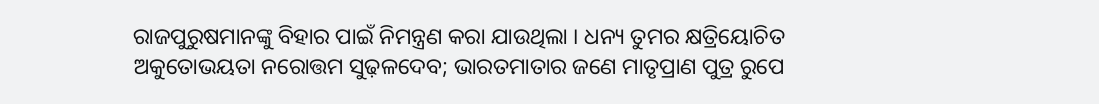ରାଜପୁରୁଷମାନଙ୍କୁ ବିହାର ପାଇଁ ନିମନ୍ତ୍ରଣ କରା ଯାଉଥିଲା । ଧନ୍ୟ ତୁମର କ୍ଷତ୍ରିୟୋଚିତ ଅକୁତୋଭୟତା ନରୋତ୍ତମ ସୁଢ଼ଳଦେବ; ଭାରତମାତାର ଜଣେ ମାତୃପ୍ରାଣ ପୁତ୍ର ରୁପେ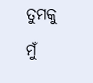ତୁମକୁ ମୁଁ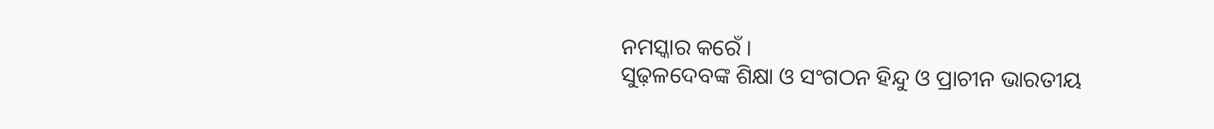ନମସ୍କାର କରେଁ ।
ସୁଢ଼ଳଦେବଙ୍କ ଶିକ୍ଷା ଓ ସଂଗଠନ ହିନ୍ଦୁ ଓ ପ୍ରାଚୀନ ଭାରତୀୟ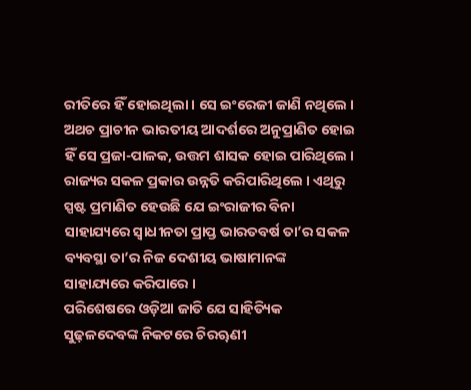ରୀତିରେ ହିଁ ହୋଇଥିଲା । ସେ ଇଂରେଜୀ ଜାଣି ନଥିଲେ । ଅଥଚ ପ୍ରାଚୀନ ଭାରତୀୟ ଆଦର୍ଶରେ ଅନୁପ୍ରାଣିତ ହୋଇ ହିଁ ସେ ପ୍ରଜା-ପାଳକ, ଉତ୍ତମ ଶାସକ ହୋଇ ପାରିଥିଲେ । ରାଜ୍ୟର ସକଳ ପ୍ରକାର ଉନ୍ନତି କରିପାରିଥିଲେ । ଏଥିରୁ ସ୍ପଷ୍ଟ ପ୍ରମାଣିତ ହେଉଛି ଯେ ଇଂରାଜୀର ବିନା ସାହାଯ୍ୟରେ ସ୍ଵାଧୀନତା ପ୍ରାପ୍ତ ଭାରତବର୍ଷ ତା’ର ସକଳ ବ୍ୟବସ୍ଥା ତା’ର ନିଜ ଦେଶୀୟ ଭାଷାମାନଙ୍କ ସାହାଯ୍ୟରେ କରିପାରେ ।
ପରିଶେଷରେ ଓଡ଼ିଆ ଜାତି ଯେ ସାହିତ୍ୟିକ ସୁଢ଼ଳଦେବଙ୍କ ନିକଟରେ ଚିରୠଣୀ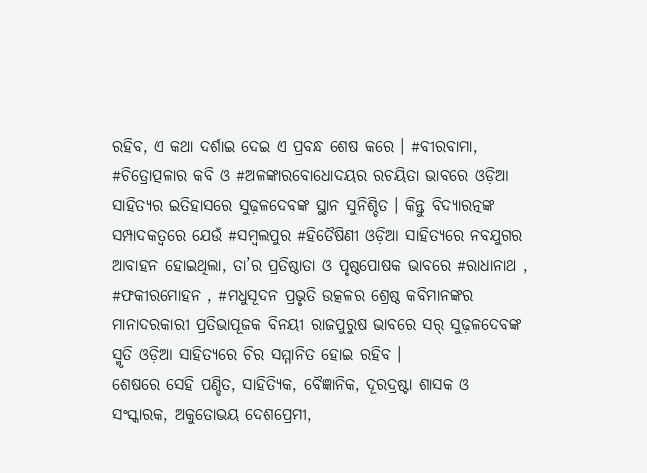ରହିବ, ଏ କଥା ଦର୍ଶାଇ ଦେଇ ଏ ପ୍ରବନ୍ଧ ଶେଷ କରେ । #ବୀରବାମା, #ଚିତ୍ରୋତ୍ପଳାର କବି ଓ #ଅଳଙ୍କାରବୋଧୋଦୟର ରଚୟିତା ଭାବରେ ଓଡ଼ିଆ ସାହିତ୍ୟର ଇତିହାସରେ ସୁଢ଼ଳଦେବଙ୍କ ସ୍ଥାନ ସୁନିଶ୍ଚିତ । କିନ୍ତୁ ବିଦ୍ୟାରତ୍ନଙ୍କ ସମ୍ପାଦକତ୍ଵରେ ଯେଉଁ #ସମ୍ବଲପୁର #ହିତୈଷିଣୀ ଓଡ଼ିଆ ସାହିତ୍ୟରେ ନବଯୁଗର ଆବାହନ ହୋଇଥିଲା, ତା’ର ପ୍ରତିଷ୍ଠାତା ଓ ପୃଷ୍ଠପୋଷକ ଭାବରେ #ରାଧାନାଥ , #ଫକୀରମୋହନ , #ମଧୁସୂଦନ ପ୍ରଭୃତି ଉତ୍କଳର ଶ୍ରେଷ୍ଠ କବିମାନଙ୍କର ମାନାଦରକାରୀ ପ୍ରତିଭାପୂଜକ ବିନୟୀ ରାଜପୁରୁଷ ଭାବରେ ସର୍ ସୁଢ଼ଳଦେବଙ୍କ ସ୍ମୃତି ଓଡ଼ିଆ ସାହିତ୍ୟରେ ଚିର ସମ୍ମାନିତ ହୋଇ ରହିବ ।
ଶେଷରେ ସେହି ପଣ୍ଡିତ, ସାହିତ୍ୟିକ, ବୈଜ୍ଞାନିକ, ଦୂରଦ୍ରଷ୍ଟା ଶାସକ ଓ ସଂସ୍କାରକ, ଅକୁତୋଭୟ ଦେଶପ୍ରେମୀ,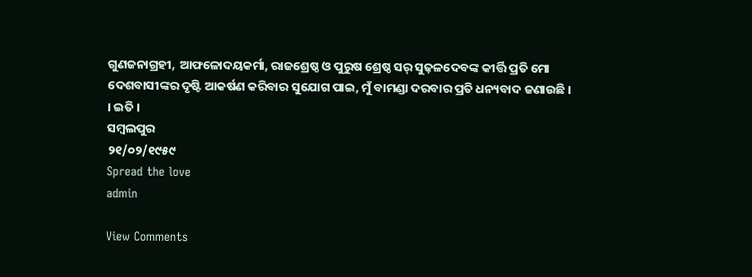ଗୁଣଜନାଗ୍ରହୀ, ଆଫଳୋଦୟକର୍ମା, ରାଜଶ୍ରେଷ୍ଠ ଓ ପୁରୁଷ ଶ୍ରେଷ୍ଠ ସର୍ ସୁଢ଼ଳଦେବଙ୍କ କୀର୍ତ୍ତି ପ୍ରତି ମୋ ଦେଶବାସୀଙ୍କର ଦୃଷ୍ଟି ଆକର୍ଷଣ କରିବାର ସୁଯୋଗ ପାଇ, ମୁଁ ବାମଣ୍ଡା ଦରବାର ପ୍ରତି ଧନ୍ୟବାଦ ଜଣାଉଛି ।
। ଇତି ।
ସମ୍ବଲପୁର
୨୧/୦୨/୧୯୫୯
Spread the love
admin

View Comments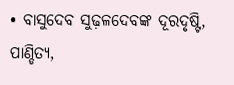• ବାସୁଦେବ ସୁଢ଼ଳଦେବଙ୍କ ଦୂରଦୃଷ୍ଟି, ପାଣ୍ଡିତ୍ୟ,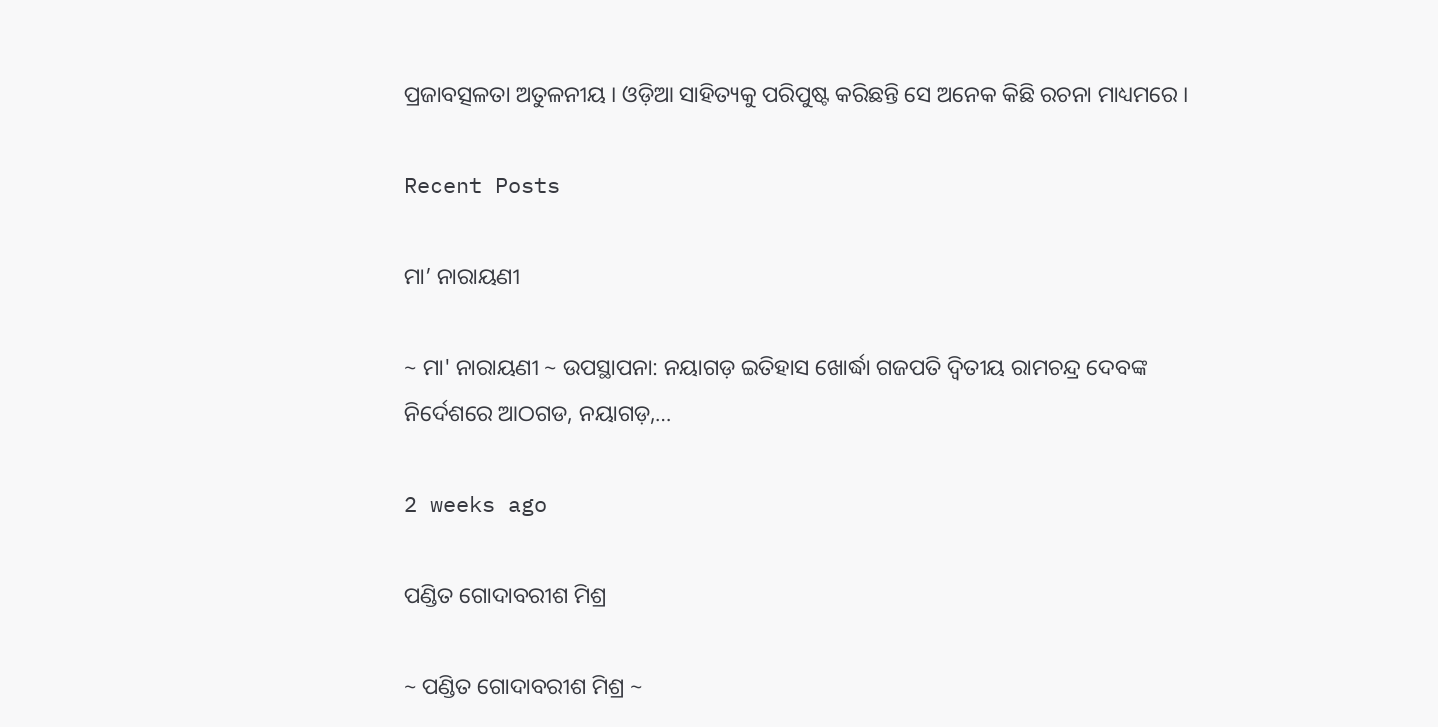ପ୍ରଜାବତ୍ସଳତା ଅତୁଳନୀୟ । ଓଡ଼ିଆ ସାହିତ୍ୟକୁ ପରିପୁଷ୍ଟ କରିଛନ୍ତି ସେ ଅନେକ କିଛି ରଚନା ମାଧ୍ୟମରେ ।

Recent Posts

ମା’ ନାରାୟଣୀ

~ ମା' ନାରାୟଣୀ ~ ଉପସ୍ଥାପନା: ନୟାଗଡ଼ ଇତିହାସ ଖୋର୍ଦ୍ଧା ଗଜପତି ଦ୍ୱିତୀୟ ରାମଚନ୍ଦ୍ର ଦେବଙ୍କ ନିର୍ଦେଶରେ ଆଠଗଡ, ନୟାଗଡ଼,…

2 weeks ago

ପଣ୍ଡିତ ଗୋଦାବରୀଶ ମିଶ୍ର

~ ପଣ୍ଡିତ ଗୋଦାବରୀଶ ମିଶ୍ର ~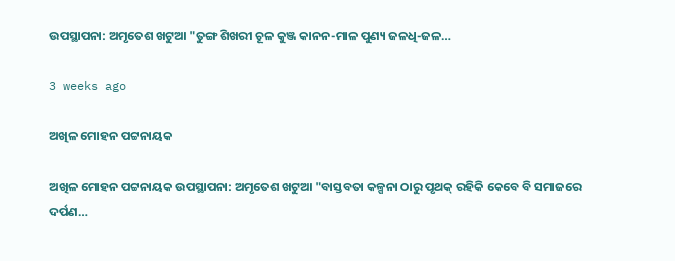ଉପସ୍ଥାପନା: ଅମୃତେଶ ଖଟୁଆ "ତୁଙ୍ଗ ଶିଖରୀ ଚୂଳ କୁଞ୍ଜ କାନନ-ମାଳ ପୁଣ୍ୟ ଜଳଧି-ଜଳ…

3 weeks ago

ଅଖିଳ ମୋହନ ପଟ୍ଟନାୟକ

ଅଖିଳ ମୋହନ ପଟ୍ଟନାୟକ ଉପସ୍ଥାପନା: ଅମୃତେଶ ଖଟୁଆ "ବାସ୍ତବତା କଳ୍ପନା ଠାରୁ ପୃଥକ୍ ରହିକି କେବେ ବି ସମାଜରେ ଦର୍ପଣ…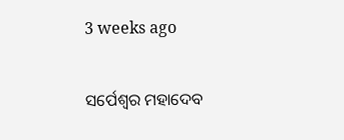3 weeks ago

ସର୍ପେଶ୍ୱର ମହାଦେବ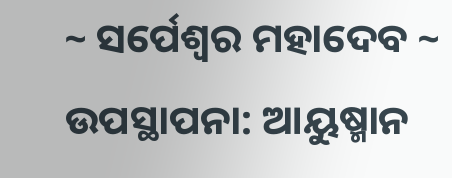~ ସର୍ପେଶ୍ୱର ମହାଦେବ ~ ଉପସ୍ଥାପନା: ଆୟୁଷ୍ମାନ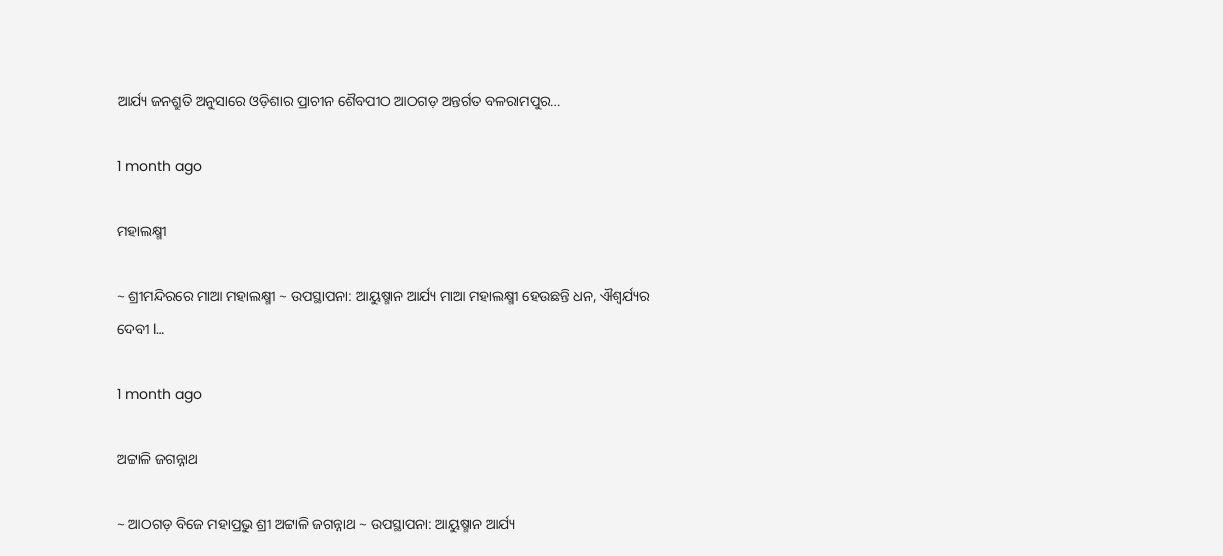ଆର୍ଯ୍ୟ ଜନଶ୍ରୁତି ଅନୁସାରେ ଓଡ଼ିଶାର ପ୍ରାଚୀନ ଶୈବପୀଠ ଆଠଗଡ଼ ଅନ୍ତର୍ଗତ ବଳରାମପୁର…

1 month ago

ମହାଲକ୍ଷ୍ମୀ

~ ଶ୍ରୀମନ୍ଦିରରେ ମାଆ ମହାଲକ୍ଷ୍ମୀ ~ ଉପସ୍ଥାପନା: ଆୟୁଷ୍ମାନ ଆର୍ଯ୍ୟ ମାଆ ମହାଲକ୍ଷ୍ମୀ ହେଉଛନ୍ତି ଧନ, ଐଶ୍ୱର୍ଯ୍ୟର ଦେବୀ l…

1 month ago

ଅଟ୍ଟାଳି ଜଗନ୍ନାଥ

~ ଆଠଗଡ଼ ବିଜେ ମହାପ୍ରଭୁ ଶ୍ରୀ ଅଟ୍ଟାଳି ଜଗନ୍ନାଥ ~ ଉପସ୍ଥାପନା: ଆୟୁଷ୍ମାନ ଆର୍ଯ୍ୟ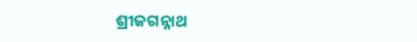ଶ୍ରୀଜଗନ୍ନାଥ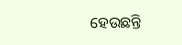ହେଉଛନ୍ତି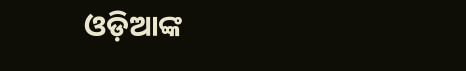ଓଡ଼ିଆଙ୍କ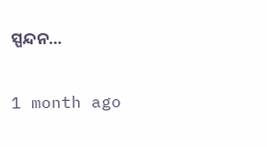ସ୍ପନ୍ଦନ…

1 month ago